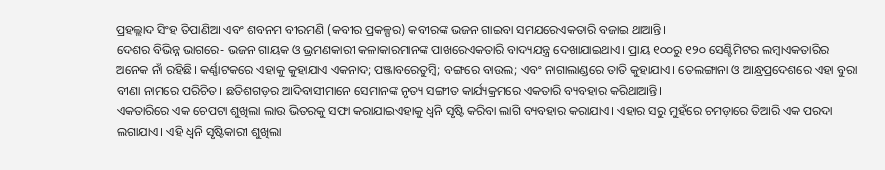ପ୍ରହଲ୍ଲାଦ ସିଂହ ତିପାଣିଆ ଏବଂ ଶବନମ ବୀରମଣି (କବୀର ପ୍ରକଳ୍ପର) କବୀରଙ୍କ ଭଜନ ଗାଇବା ସମଯରେଏକତାରି ବଜାଇ ଥାଆନ୍ତି।
ଦେଶର ବିଭିନ୍ନ ଭାଗରେ- ଭଜନ ଗାୟକ ଓ ଭ୍ରମଣକାରୀ କଳାକାରମାନଙ୍କ ପାଖରେଏକତାରି ବାଦ୍ୟଯନ୍ତ୍ର ଦେଖାଯାଇଥାଏ। ପ୍ରାୟ ୧୦୦ରୁ ୧୨୦ ସେଣ୍ଟିମିଟର ଲମ୍ବାଏକତାରିର ଅନେକ ନାଁ ରହିଛି। କର୍ଣ୍ଣାଟକରେ ଏହାକୁ କୁହାଯାଏ ଏକନାଦ; ପଞ୍ଜାବରେତୁମ୍ବି; ବଙ୍ଗରେ ବାଉଲ; ଏବଂ ନାଗାଲାଣ୍ଡରେ ତାତି କୁହାଯାଏ। ତେଲଙ୍ଗାନା ଓ ଆନ୍ଧ୍ରପ୍ରଦେଶରେ ଏହା ବୁରା ବୀଣା ନାମରେ ପରିଚିତ। ଛତିଶଗଡ଼ର ଆଦିବାସୀମାନେ ସେମାନଙ୍କ ନୃତ୍ୟ ସଙ୍ଗୀତ କାର୍ଯ୍ୟକ୍ରମରେ ଏକତାରି ବ୍ୟବହାର କରିଥାଆନ୍ତି।
ଏକତାରିରେ ଏକ ଚେପଟା ଶୁଖିଲା ଲାଉ ଭିତରକୁ ସଫା କରାଯାଇଏହାକୁ ଧ୍ୱନି ସୃଷ୍ଟି କରିବା ଲାଗି ବ୍ୟବହାର କରାଯାଏ। ଏହାର ସରୁ ମୁହଁରେ ଚମଡ଼ାରେ ତିଆରି ଏକ ପରଦା ଲଗାଯାଏ। ଏହି ଧ୍ୱନି ସୃଷ୍ଟିକାରୀ ଶୁଖିଲା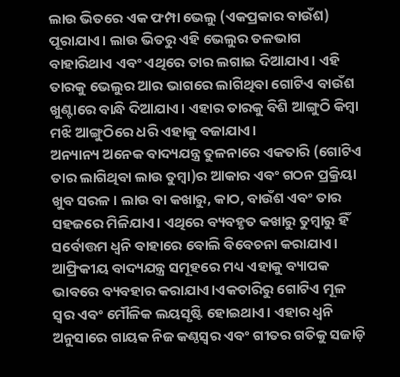ଲାଉ ଭିତରେ ଏକ ଫମ୍ପା ଭେଲୁ (ଏକପ୍ରକାର ବାଉଁଶ) ପୂରାଯାଏ। ଲାଉ ଭିତରୁ ଏହି ଭେଲୁର ତଳଭାଗ ବାହାରିଥାଏ ଏବଂ ଏଥିରେ ତାର ଲଗାଇ ଦିଆଯାଏ। ଏହି ତାରକୁ ଭେଲୁର ଆର ଭାଗରେ ଲାଗିଥିବା ଗୋଟିଏ ବାଉଁଶ ଖୁଣ୍ଟାରେ ବାନ୍ଧି ଦିଆଯାଏ। ଏହାର ତାରକୁ ବିଶି ଆଙ୍ଗୁଠି କିମ୍ବା ମଝି ଆଙ୍ଗୁଠିରେ ଧରି ଏହାକୁ ବଜାଯାଏ।
ଅନ୍ୟାନ୍ୟ ଅନେକ ବାଦ୍ୟଯନ୍ତ୍ର ତୁଳନାରେ ଏକତାରି (ଗୋଟିଏ ତାର ଲାଗିଥିବା ଲାଉ ତୁମ୍ବା)ର ଆକାର ଏବଂ ଗଠନ ପ୍ରକ୍ରିୟା ଖୁବ ସରଳ। ଲାଉ ବା କଖାରୁ, କାଠ, ବାଉଁଶ ଏବଂ ତାର ସହଜରେ ମିଳିଯାଏ। ଏଥିରେ ବ୍ୟବହୃତ କଖାରୁ ତୁମ୍ବାରୁ ହିଁ ସର୍ବୋତ୍ତମ ଧ୍ୱନି ବାହାରେ ବୋଲି ବିବେଚନା କରାଯାଏ। ଆଫ୍ରିକୀୟ ବାଦ୍ୟଯନ୍ତ୍ର ସମୂହରେ ମଧ୍ୟ ଏହାକୁ ବ୍ୟାପକ ଭାବରେ ବ୍ୟବହାର କରାଯାଏ।ଏକତାରିରୁ ଗୋଟିଏ ମୂଳ ସ୍ୱର ଏବଂ ମୌଳିକ ଲୟସୃଷ୍ଟି ହୋଇଥାଏ। ଏହାର ଧ୍ୱନି ଅନୁସାରେ ଗାୟକ ନିଜ କଣ୍ଠସ୍ୱର ଏବଂ ଗୀତର ଗତିକୁ ସଜାଡ଼ି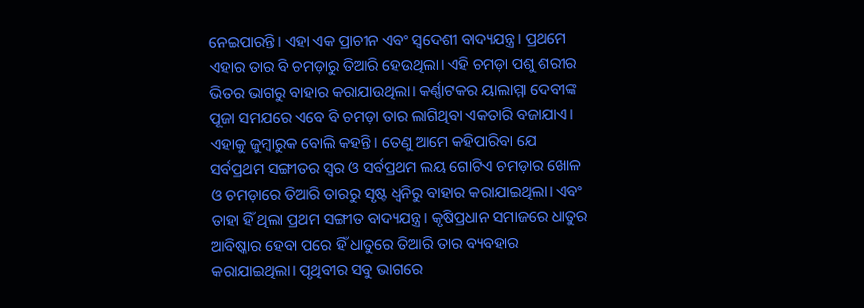ନେଇପାରନ୍ତି। ଏହା ଏକ ପ୍ରାଚୀନ ଏବଂ ସ୍ୱଦେଶୀ ବାଦ୍ୟଯନ୍ତ୍ର। ପ୍ରଥମେ ଏହାର ତାର ବି ଚମଡ଼ାରୁ ତିଆରି ହେଉଥିଲା। ଏହି ଚମଡ଼ା ପଶୁ ଶରୀର ଭିତର ଭାଗରୁ ବାହାର କରାଯାଉଥିଲା। କର୍ଣ୍ଣାଟକର ୟାଲାମ୍ମା ଦେବୀଙ୍କ ପୂଜା ସମଯରେ ଏବେ ବି ଚମଡ଼ା ତାର ଲାଗିଥିବା ଏକତାରି ବଜାଯାଏ। ଏହାକୁ ଜୁମ୍ବାରୁକ ବୋଲି କହନ୍ତି। ତେଣୁ ଆମେ କହିପାରିବା ଯେ ସର୍ବପ୍ରଥମ ସଙ୍ଗୀତର ସ୍ୱର ଓ ସର୍ବପ୍ରଥମ ଲୟ ଗୋଟିଏ ଚମଡ଼ାର ଖୋଳ ଓ ଚମଡ଼ାରେ ତିଆରି ତାରରୁ ସୃଷ୍ଟ ଧ୍ୱନିରୁ ବାହାର କରାଯାଇଥିଲା। ଏବଂ ତାହା ହିଁ ଥିଲା ପ୍ରଥମ ସଙ୍ଗୀତ ବାଦ୍ୟଯନ୍ତ୍ର। କୃଷିପ୍ରଧାନ ସମାଜରେ ଧାତୁର ଆବିଷ୍କାର ହେବା ପରେ ହିଁ ଧାତୁରେ ତିଆରି ତାର ବ୍ୟବହାର କରାଯାଇଥିଲା। ପୃଥିବୀର ସବୁ ଭାଗରେ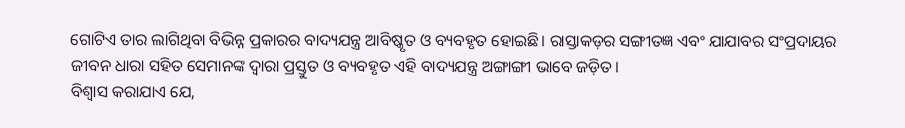ଗୋଟିଏ ତାର ଲାଗିଥିବା ବିଭିନ୍ନ ପ୍ରକାରର ବାଦ୍ୟଯନ୍ତ୍ର ଆବିଷ୍କୃତ ଓ ବ୍ୟବହୃତ ହୋଇଛି। ରାସ୍ତାକଡ଼ର ସଙ୍ଗୀତଜ୍ଞ ଏବଂ ଯାଯାବର ସଂପ୍ରଦାୟର ଜୀବନ ଧାରା ସହିତ ସେମାନଙ୍କ ଦ୍ୱାରା ପ୍ରସ୍ତୁତ ଓ ବ୍ୟବହୃତ ଏହି ବାଦ୍ୟଯନ୍ତ୍ର ଅଙ୍ଗାଙ୍ଗୀ ଭାବେ ଜଡ଼ିତ।
ବିଶ୍ୱାସ କରାଯାଏ ଯେ,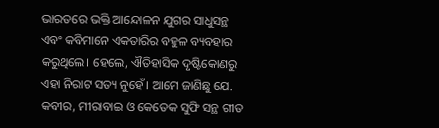ଭାରତରେ ଭକ୍ତି ଆନ୍ଦୋଳନ ଯୁଗର ସାଧୁସନ୍ଥ ଏବଂ କବିମାନେ ଏକତାରିର ବହୁଳ ବ୍ୟବହାର କରୁଥିଲେ। ହେଲେ, ଐତିହାସିକ ଦୃଷ୍ଟିକୋଣରୁ ଏହା ନିରାଟ ସତ୍ୟ ନୁହେଁ। ଆମେ ଜାଣିଛୁ ଯେ. କବୀର, ମୀରାବାଇ ଓ କେତେକ ସୁଫି ସନ୍ଥ ଗୀତ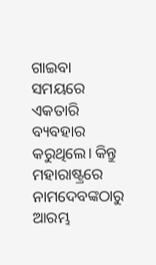ଗାଇବା ସମୟରେ ଏକତାରି ବ୍ୟବହାର କରୁଥିଲେ। କିନ୍ତୁ ମହାରାଷ୍ଟ୍ରରେ ନାମଦେବଙ୍କଠାରୁ ଆରମ୍ଭ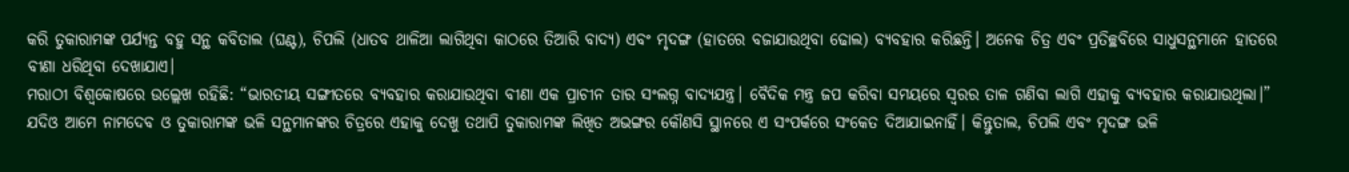କରି ତୁକାରାମଙ୍କ ପର୍ଯ୍ୟନ୍ତ ବହୁ ସନ୍ଥ କବିତାଲ (ଘଣ୍ଟ), ଚିପଲି (ଧାତବ ଥାଳିଆ ଲାଗିଥିବା କାଠରେ ତିଆରି ବାଦ୍ୟ) ଏବଂ ମୃଦଙ୍ଗ (ହାତରେ ବଜାଯାଉଥିବା ଢୋଲ) ବ୍ୟବହାର କରିଛନ୍ତି। ଅନେକ ଚିତ୍ର ଏବଂ ପ୍ରତିଚ୍ଛବିରେ ସାଧୁସନ୍ଥମାନେ ହାତରେ ବୀଣା ଧରିଥିବା ଦେଖାଯାଏ।
ମରାଠୀ ବିଶ୍ୱକୋଷରେ ଉଲ୍ଲେଖ ରହିଛି: “ଭାରତୀୟ ସଙ୍ଗୀତରେ ବ୍ୟବହାର କରାଯାଉଥିବା ବୀଣା ଏକ ପ୍ରାଚୀନ ତାର ସଂଲଗ୍ନ ବାଦ୍ୟଯନ୍ତ୍ର। ବୈଦିକ ମନ୍ତ୍ର ଜପ କରିବା ସମୟରେ ସ୍ୱରର ତାଳ ଗଣିବା ଲାଗି ଏହାକୁ ବ୍ୟବହାର କରାଯାଉଥିଲା।” ଯଦିଓ ଆମେ ନାମଦେବ ଓ ତୁକାରାମଙ୍କ ଭଳି ସନ୍ଥମାନଙ୍କର ଚିତ୍ରରେ ଏହାକୁ ଦେଖୁ ତଥାପି ତୁକାରାମଙ୍କ ଲିଖିତ ଅଭଙ୍ଗର କୌଣସି ସ୍ଥାନରେ ଏ ସଂପର୍କରେ ସଂକେତ ଦିଆଯାଇନାହିଁ। କିନ୍ତୁତାଲ, ଚିପଲି ଏବଂ ମୃଦଙ୍ଗ ଭଳି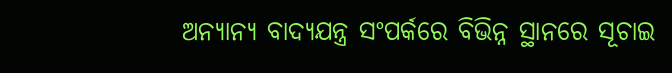ଅନ୍ୟାନ୍ୟ ବାଦ୍ୟଯନ୍ତ୍ର ସଂପର୍କରେ ବିଭିନ୍ନ ସ୍ଥାନରେ ସୂଚାଇ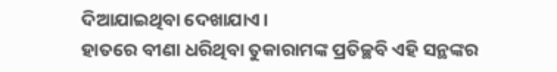ଦିଆଯାଇଥିବା ଦେଖାଯାଏ।
ହାତରେ ବୀଣା ଧରିଥିବା ତୁକାରାମଙ୍କ ପ୍ରତିଚ୍ଛବି ଏହି ସନ୍ଥଙ୍କର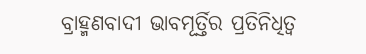ବ୍ରାହ୍ମଣବାଦୀ ଭାବମୂର୍ତ୍ତିର ପ୍ରତିନିଧିତ୍ୱ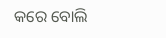କରେ ବୋଲି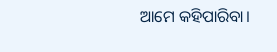ଆମେ କହିପାରିବା।